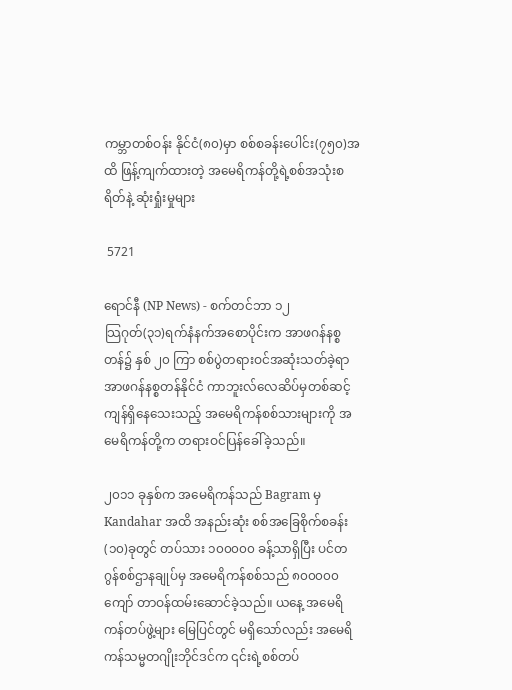ကမ္ဘာတစ်ဝန်း နိုင်ငံ(၈၀)မှာ စစ်စခန်းပေါင်း(၇၅၀)အထိ ဖြန့်ကျက်ထားတဲ့ အမေရိကန်တို့ရဲ့စစ်အသုံးစရိတ်နဲ့ ဆုံးရှုံးမှုများ

 5721

ရောင်နီ (NP News) - စက်တင်ဘာ ၁၂
သြဂုတ်(၃၁)ရက်နံနက်အစောပိုင်းက အာဖဂန်နစ္စတန်၌ နှစ် ၂၀ ကြာ စစ်ပွဲတရားဝင်အဆုံးသတ်ခဲ့ရာ အာဖဂန်နစ္စတန်နိုင်ငံ ကာဘူးလ်လေဆိပ်မှတစ်ဆင့် ကျန်ရှိနေသေးသည့် အမေရိကန်စစ်သားများကို အမေရိကန်တို့က တရားဝင်ပြန်ခေါ်ခဲ့သည်။

၂၀၁၁ ခုနှစ်က အမေရိကန်သည် Bagram မှ Kandahar အထိ အနည်းဆုံး စစ်အခြေစိုက်စခန်း(၁၀)ခုတွင် တပ်သား ၁၀၀၀၀၀ ခန့်သာရှိပြီး ပင်တဂွန်စစ်ဌာနချုပ်မှ အမေရိကန်စစ်သည် ၈၀၀၀၀၀ ကျော် တာဝန်ထမ်းဆောင်ခဲ့သည်။ ယနေ့ အမေရိကန်တပ်ဖွဲ့များ မြေပြင်တွင် မရှိသော်လည်း အမေရိကန်သမ္မတဂျိုးဘိုင်ဒင်က ၎င်းရဲ့စစ်တပ်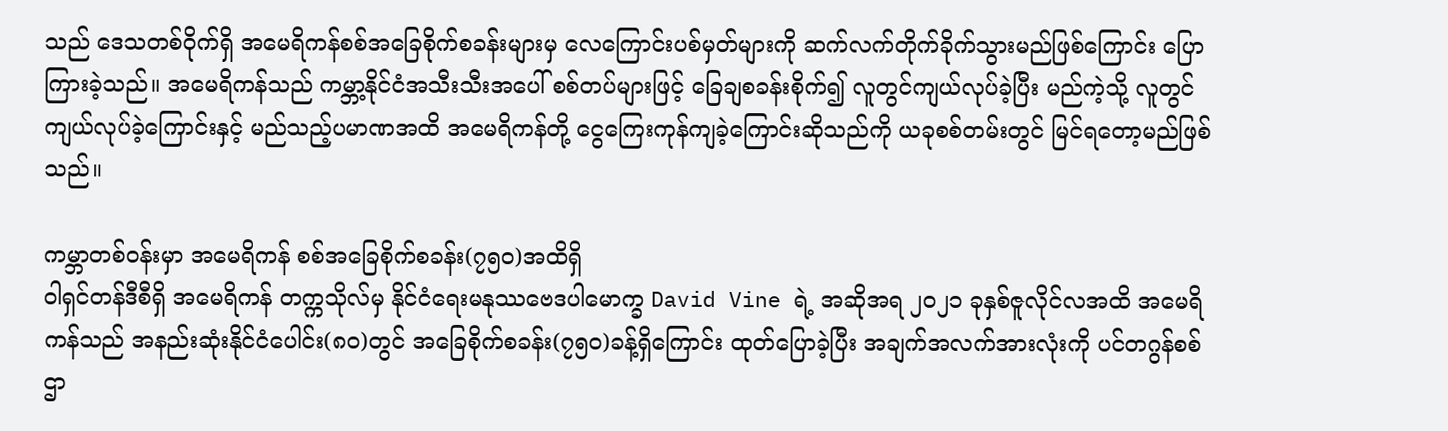သည် ဒေသတစ်ဝိုက်ရှိ အမေရိကန်စစ်အခြေစိုက်စခန်းများမှ လေကြောင်းပစ်မှတ်များကို ဆက်လက်တိုက်ခိုက်သွားမည်ဖြစ်ကြောင်း ပြောကြားခဲ့သည်။ အမေရိကန်သည် ကမ္ဘာ့နိုင်ငံအသီးသီးအပေါ် စစ်တပ်များဖြင့် ခြေချစခန်းစိုက်၍ လူတွင်ကျယ်လုပ်ခဲ့ပြီး မည်ကဲ့သို့ လူတွင်ကျယ်လုပ်ခဲ့ကြောင်းနှင့် မည်သည့်ပမာဏအထိ အမေရိကန်တို့ ငွေကြေးကုန်ကျခဲ့ကြောင်းဆိုသည်ကို ယခုစစ်တမ်းတွင် မြင်ရတော့မည်ဖြစ်သည်။

ကမ္ဘာတစ်ဝန်းမှာ အမေရိကန် စစ်အခြေစိုက်စခန်း(၇၅၀)အထိရှိ
ဝါရှင်တန်ဒီစီရှိ အမေရိကန် တက္ကသိုလ်မှ နိုင်ငံရေးမနုဿဗေဒပါမောက္ခ David Vine ရဲ့ အဆိုအရ ၂၀၂၁ ခုနှစ်ဇူလိုင်လအထိ အမေရိကန်သည် အနည်းဆုံးနိုင်ငံပေါင်း(၈၀)တွင် အခြေစိုက်စခန်း(၇၅၀)ခန့်ရှိကြောင်း ထုတ်ပြောခဲ့ပြီး အချက်အလက်အားလုံးကို ပင်တဂွန်စစ်ဌာ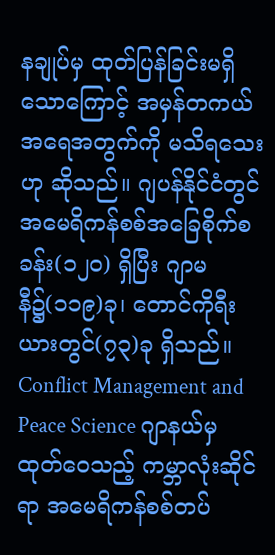နချုပ်မှ ထုတ်ပြန်ခြင်းမရှိသောကြောင့် အမှန်တကယ် အရေအတွက်ကို မသိရသေးဟု ဆိုသည်။ ဂျပန်နိုင်ငံတွင် အမေရိကန်စစ်အခြေစိုက်စခန်း(၁၂၀) ရှိပြီး ဂျာမနီ၌(၁၁၉)ခု၊ တောင်ကိုရီးယားတွင်(၇၃)ခု ရှိသည်။ Conflict Management and Peace Science ဂျာနယ်မှ ထုတ်ဝေသည့် ကမ္ဘာလုံးဆိုင်ရာ အမေရိကန်စစ်တပ်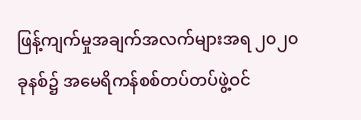ဖြန့်ကျက်မှုအချက်အလက်များအရ ၂၀၂၀ ခုနစ်၌ အမေရိကန်စစ်တပ်တပ်ဖွဲ့ဝင်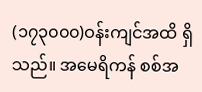(၁၇၃၀၀၀)ဝန်းကျင်အထိ ရှိသည်။ အမေရိကန် စစ်အ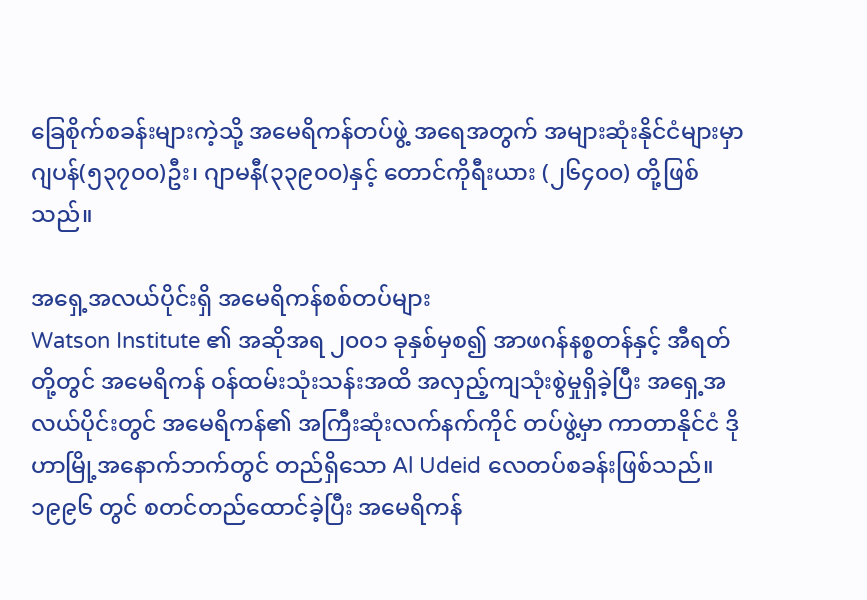ခြေစိုက်စခန်းများကဲ့သို့ အမေရိကန်တပ်ဖွဲ့ အရေအတွက် အများဆုံးနိုင်ငံများမှာ ဂျပန်(၅၃၇၀၀)ဦး၊ ဂျာမနီ(၃၃၉၀၀)နှင့် တောင်ကိုရီးယား (၂၆၄၀၀) တို့ဖြစ်သည်။

အရှေ့အလယ်ပိုင်းရှိ အမေရိကန်စစ်တပ်များ
Watson Institute ၏ အဆိုအရ ၂၀၀၁ ခုနှစ်မှစ၍ အာဖဂန်နစ္စတန်နှင့် အီရတ်တို့တွင် အမေရိကန် ဝန်ထမ်းသုံးသန်းအထိ အလှည့်ကျသုံးစွဲမှုရှိခဲ့ပြီး အရှေ့အလယ်ပိုင်းတွင် အမေရိကန်၏ အကြီးဆုံးလက်နက်ကိုင် တပ်ဖွဲ့မှာ ကာတာနိုင်ငံ ဒိုဟာမြို့အနောက်ဘက်တွင် တည်ရှိသော Al Udeid လေတပ်စခန်းဖြစ်သည်။ ၁၉၉၆ တွင် စတင်တည်ထောင်ခဲ့ပြီး အမေရိကန်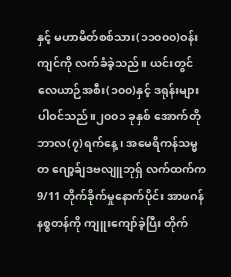နှင့် မဟာမိတ်စစ်သား(၁၁၀၀၀)ဝန်းကျင်ကို လက်ခံခဲ့သည်။ ယင်းတွင် လေယာဉ်အစီး(၁၀၀)နှင့် ဒရုန်းများ ပါဝင်သည်။၂၀၀၁ ခုနှစ် အောက်တိုဘာလ(၇)ရက်နေ့၊ အမေရိကန်သမ္မတ ဂျော့ခ်ျဒဗလျူဘုရ်ှ လက်ထက်က 9/11 တိုက်ခိုက်မှုနောက်ပိုင်း အာဖဂန်နစ္စတန်ကို ကျူးကျော်ခဲ့ပြီး တိုက်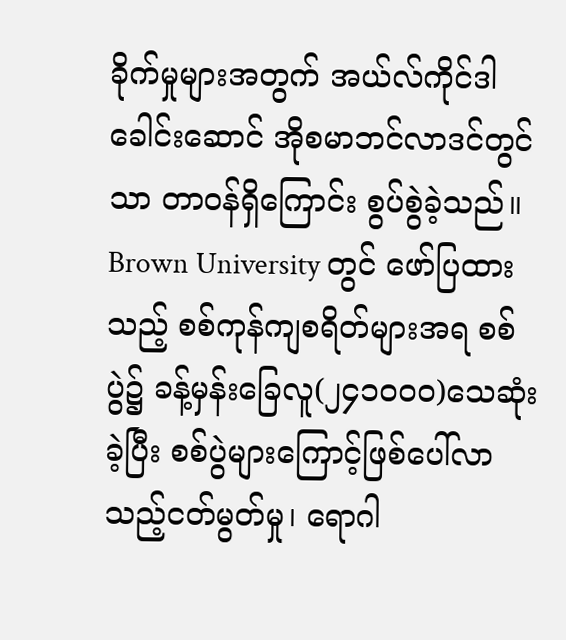ခိုက်မှုများအတွက် အယ်လ်ကိုင်ဒါခေါင်းဆောင် အိုစမာဘင်လာဒင်တွင်သာ တာဝန်ရှိကြောင်း စွပ်စွဲခဲ့သည်။ Brown University တွင် ဖော်ပြထားသည့် စစ်ကုန်ကျစရိတ်များအရ စစ်ပွဲ၌ ခန့်မှန်းခြေလူ(၂၄၁၀၀၀)သေဆုံးခဲ့ပြီး စစ်ပွဲများကြောင့်ဖြစ်ပေါ်လာသည့်ငတ်မွတ်မှု၊ ရောဂါ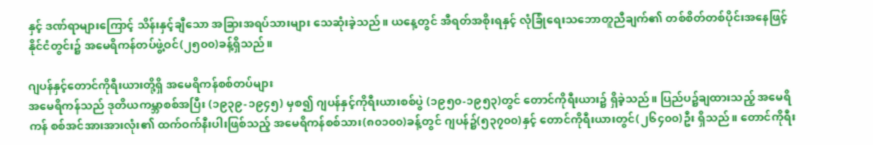နှင့် ဒဏ်ရာများကြောင့် သိန်းနှင့်ချီသော အခြားအရပ်သားများ သေဆုံးခဲ့သည်။ ယနေ့တွင် အီရတ်အစိုးရနှင့် လုံခြုံရေးသဘောတူညီချက်၏ တစ်စိတ်တစ်ပိုင်းအနေဖြင့် နိုင်ငံတွင်း၌ အမေရိကန်တပ်ဖွဲ့ဝင်(၂၅၀၀)ခန့်ရှိသည်။

ဂျပန်နှင့်တောင်ကိုရီးယားတို့ရှိ အမေရိကန်စစ်တပ်များ
အမေရိကန်သည် ဒုတိယကမ္ဘာစစ်အပြီး (၁၉၃၉-၁၉၄၅) မှစ၍ ဂျပန်နှင့်ကိုရီးယားစစ်ပွဲ (၁၉၅၀-၁၉၅၃)တွင် တောင်ကိုရီးယား၌ ရှိခဲ့သည်။ ပြည်ပ၌ချထားသည့် အမေရိကန် စစ်အင်အားအားလုံး၏ ထက်ဝက်နီးပါးဖြစ်သည့် အမေရိကန်စစ်သား(၈၀၁၀၀)ခန့်တွင် ဂျပန်၌(၅၃၇၀၀)နှင့် တောင်ကိုရီးယားတွင်(၂၆၄၀၀)ဦး ရှိသည်။ တောင်ကိုရီး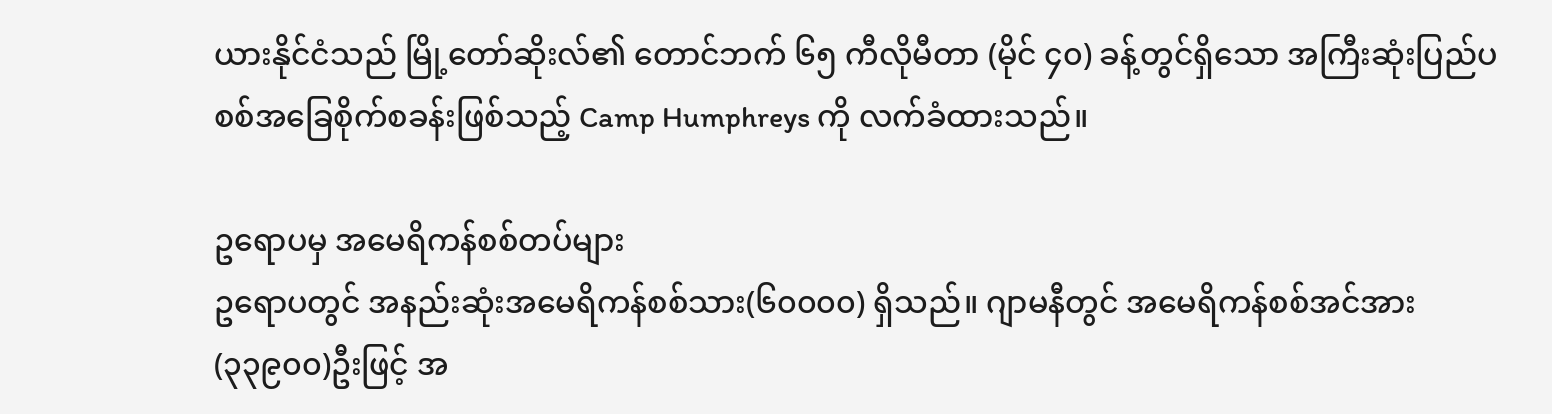ယားနိုင်ငံသည် မြို့တော်ဆိုးလ်၏ တောင်ဘက် ၆၅ ကီလိုမီတာ (မိုင် ၄၀) ခန့်တွင်ရှိသော အကြီးဆုံးပြည်ပစစ်အခြေစိုက်စခန်းဖြစ်သည့် Camp Humphreys ကို လက်ခံထားသည်။

ဥရောပမှ အမေရိကန်စစ်တပ်များ
ဥရောပတွင် အနည်းဆုံးအမေရိကန်စစ်သား(၆၀၀၀၀) ရှိသည်။ ဂျာမနီတွင် အမေရိကန်စစ်အင်အား(၃၃၉၀၀)ဦးဖြင့် အ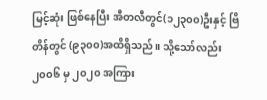မြင့်ဆုံး ဖြစ်နေပြီး အီတလီတွင်(၁၂၃၀၀)ဦးနှင့် ဗြိတိန်တွင် (၉၃၀၀)အထိရှိသည်။ သို့သော်လည်း ၂၀၀၆ မှ ၂၀၂၀ အကြား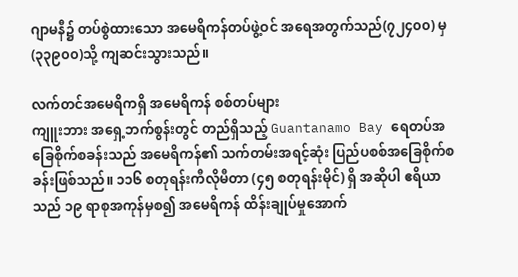ဂျာမနီ၌ တပ်စွဲထားသော အမေရိကန်တပ်ဖွဲ့ဝင် အရေအတွက်သည်(၇၂၄၀၀) မှ (၃၃၉၀၀)သို့ ကျဆင်းသွားသည်။

လက်တင်အမေရိကရှိ အမေရိကန် စစ်တပ်များ
ကျူးဘား အရှေ့ဘက်စွန်းတွင် တည်ရှိသည့် Guantanamo Bay ရေတပ်အခြေစိုက်စခန်းသည် အမေရိကန်၏ သက်တမ်းအရင့်ဆုံး ပြည်ပစစ်အခြေစိုက်စခန်းဖြစ်သည်။ ၁၁၆ စတုရန်းကီလိုမီတာ (၄၅ စတုရန်းမိုင်) ရှိ အဆိုပါ ဧရိယာသည် ၁၉ ရာစုအကုန်မှစ၍ အမေရိကန် ထိန်းချုပ်မှုအောက်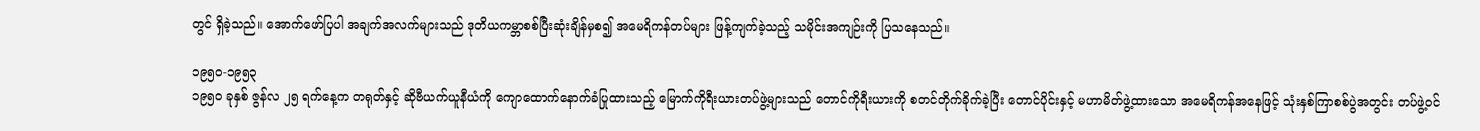တွင် ရှိခဲ့သည်။ အောက်ဖော်ပြပါ အချက်အလက်များသည် ဒုတိယကမ္ဘာစစ်ပြီးဆုံးချိန်မှစ၍ အမေရိကန်တပ်များ ဖြန့်ကျက်ခဲ့သည့် သမိုင်းအကျဉ်းကို ပြသနေသည်။

၁၉၅၀-၁၉၅၃
၁၉၅၀ ခုနှစ် ဇွန်လ ၂၅ ရက်နေ့က တရုတ်နှင့် ဆိုဗီယက်ယူနီယံကို ကျောထောက်နောက်ခံပြုထားသည့် မြောက်ကိုရီးယားတပ်ဖွဲ့များသည် တောင်ကိုရီးယားကို စတင်တိုက်ခိုက်ခဲ့ပြီး တောင်ပိုင်းနှင့် မဟာမိတ်ဖွဲ့ထားသော အမေရိကန်အနေဖြင့် သုံးနှစ်ကြာစစ်ပွဲအတွင်း တပ်ဖွဲ့ဝင်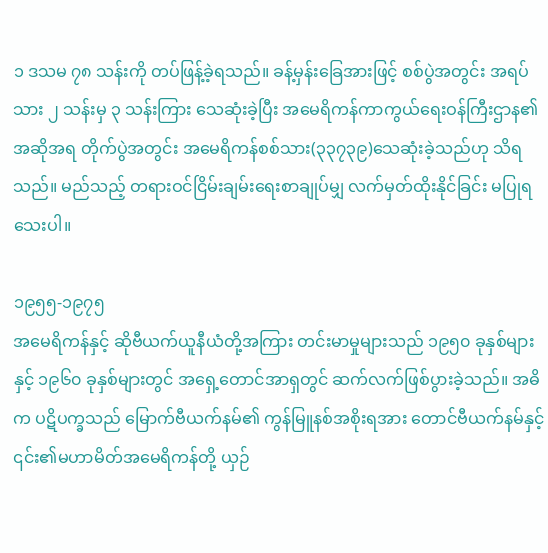၁ ဒသမ ၇၈ သန်းကို တပ်ဖြန့်ခဲ့ရသည်။ ခန့်မှန်းခြေအားဖြင့် စစ်ပွဲအတွင်း အရပ်သား ၂ သန်းမှ ၃ သန်းကြား သေဆုံးခဲ့ပြီး အမေရိကန်ကာကွယ်ရေးဝန်ကြီးဌာန၏ အဆိုအရ တိုက်ပွဲအတွင်း အမေရိကန်စစ်သား(၃၃၇၃၉)သေဆုံးခဲ့သည်ဟု သိရသည်။ မည်သည့် တရားဝင်ငြိမ်းချမ်းရေးစာချုပ်မျှ လက်မှတ်ထိုးနိုင်ခြင်း မပြုရသေးပါ။

၁၉၅၅-၁၉၇၅
အမေရိကန်နှင့် ဆိုဗီယက်ယူနီယံတို့အကြား တင်းမာမှုများသည် ၁၉၅၀ ခုနှစ်များနှင့် ၁၉၆၀ ခုနှစ်များတွင် အရှေ့တောင်အာရှတွင် ဆက်လက်ဖြစ်ပွားခဲ့သည်။ အဓိက ပဋိပက္ခသည် မြောက်ဗီယက်နမ်၏ ကွန်မြူနစ်အစိုးရအား တောင်ဗီယက်နမ်နှင့် ၎င်း၏မဟာမိတ်အမေရိကန်တို့ ယှဉ်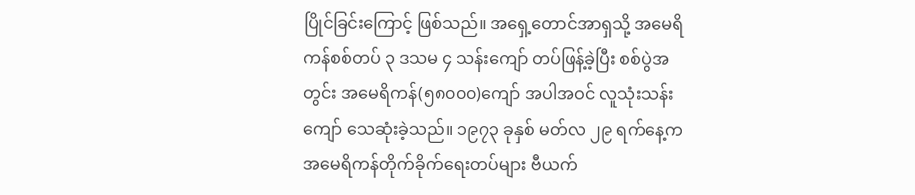ပြိုင်ခြင်းကြောင့် ဖြစ်သည်။ အရှေ့တောင်အာရှသို့ အမေရိကန်စစ်တပ် ၃ ဒသမ ၄ သန်းကျော် တပ်ဖြန့်ခဲ့ပြီး စစ်ပွဲအတွင်း အမေရိကန်(၅၈၀၀၀)ကျော် အပါအဝင် လူသုံးသန်းကျော် သေဆုံးခဲ့သည်။ ၁၉၇၃ ခုနှစ် မတ်လ ၂၉ ရက်နေ့က အမေရိကန်တိုက်ခိုက်ရေးတပ်များ ဗီယက်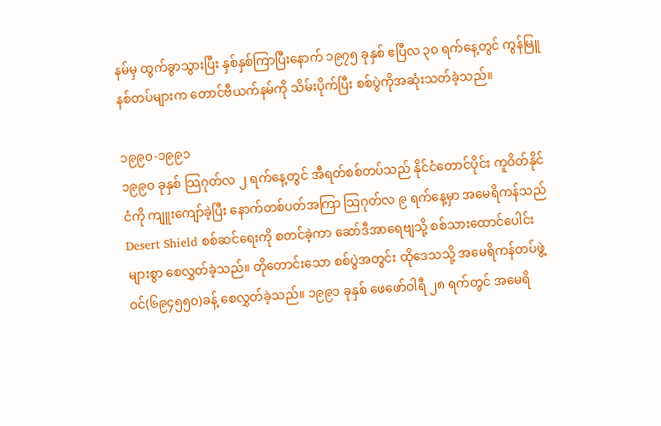နမ်မှ ထွက်ခွာသွားပြီး နှစ်နှစ်ကြာပြီးနောက် ၁၉၇၅ ခုနှစ် ဧပြီလ ၃၀ ရက်နေ့တွင် ကွန်မြူနစ်တပ်များက တောင်ဗီယက်နမ်ကို သိမ်းပိုက်ပြီး စစ်ပွဲကိုအဆုံးသတ်ခဲ့သည်။

၁၉၉၀-၁၉၉၁
၁၉၉၀ ခုနှစ် သြဂုတ်လ ၂ ရက်နေ့တွင် အီရတ်စစ်တပ်သည် နိုင်ငံတောင်ပိုင်း ကူဝိတ်နိုင်ငံကို ကျူးကျော်ခဲ့ပြီး နောက်တစ်ပတ်အကြာ သြဂုတ်လ ၉ ရက်နေ့မှာ အမေရိကန်သည် Desert Shield စစ်ဆင်ရေးကို စတင်ခဲ့ကာ ဆော်ဒီအာရေဗျသို့ စစ်သားထောင်ပေါင်းများစွာ စေလွှတ်ခဲ့သည်။ တိုတောင်းသော စစ်ပွဲအတွင်း ထိုဒေသသို့ အမေရိကန်တပ်ဖွဲ့ဝင်(၆၉၄၅၅၀)ခန့် စေလွှတ်ခဲ့သည်။ ၁၉၉၁ ခုနှစ် ဖေဖော်ဝါရီ ၂၈ ရက်တွင် အမေရိ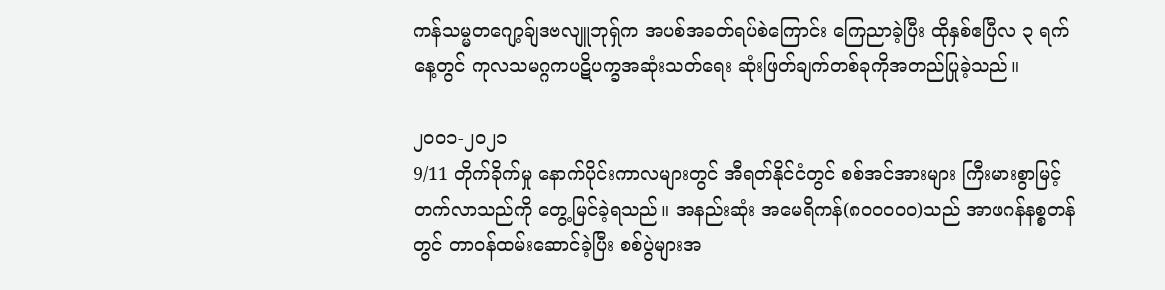ကန်သမ္မတဂျော့ခ်ျဒဗလျူဘုရ်ှက အပစ်အခတ်ရပ်စဲကြောင်း ကြေညာခဲ့ပြီး ထိုနှစ်ဧပြီလ ၃ ရက်နေ့တွင် ကုလသမဂ္ဂကပဋိပက္ခအဆုံးသတ်ရေး ဆုံးဖြတ်ချက်တစ်ခုကိုအတည်ပြုခဲ့သည်။

၂၀၀၁-၂၀၂၁
9/11 တိုက်ခိုက်မှု နောက်ပိုင်းကာလများတွင် အီရတ်နိုင်ငံတွင် စစ်အင်အားများ ကြီးမားစွာမြင့်တက်လာသည်ကို တွေ့မြင်ခဲ့ရသည်။ အနည်းဆုံး အမေရိကန်(၈၀၀၀၀၀)သည် အာဖဂန်နစ္စတန်တွင် တာဝန်ထမ်းဆောင်ခဲ့ပြီး စစ်ပွဲများအ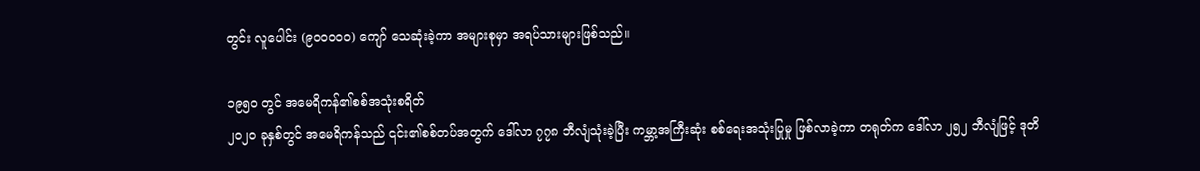တွင်း လူပေါင်း (၉၀၀၀၀၀) ကျော် သေဆုံးခဲ့ကာ အများစုမှာ အရပ်သားများဖြစ်သည်။

၁၉၅၀ တွင် အမေရိကန်၏စစ်အသုံးစရိတ်
၂၀၂၀ ခုနှစ်တွင် အမေရိကန်သည် ၎င်း၏စစ်တပ်အတွက် ဒေါ်လာ ၇၇၈ ဘီလျံသုံးခဲ့ပြီး ကမ္ဘာ့အကြီးဆုံး စစ်ရေးအသုံးပြုမှု ဖြစ်လာခဲ့ကာ တရုတ်က ဒေါ်လာ ၂၅၂ ဘီလျံဖြင့် ဒုတိ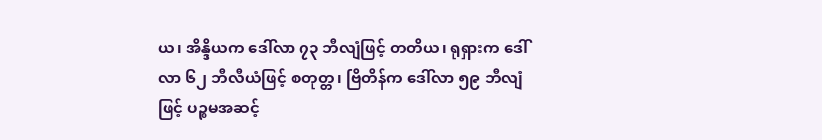ယ၊ အိန္ဒိယက ဒေါ်လာ ၇၃ ဘီလျံဖြင့် တတိယ၊ ရုရှားက ဒေါ်လာ ၆၂ ဘီလီယံဖြင့် စတုတ္တ၊ ဗြိတိန်က ဒေါ်လာ ၅၉ ဘီလျံဖြင့် ပဉ္စမအဆင့်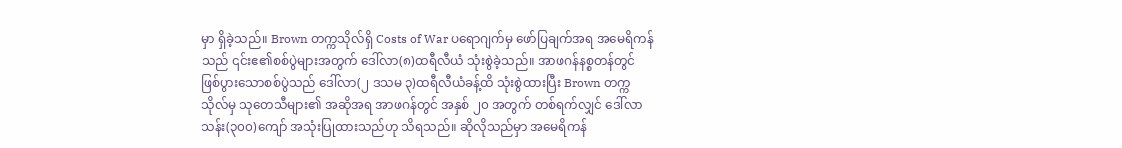မှာ ရှိခဲ့သည်။ Brown တက္ကသိုလ်ရှိ Costs of War ပရောဂျက်မှ ဖော်ပြချက်အရ အမေရိကန်သည် ၎င်းဧ၏စစ်ပွဲများအတွက် ဒေါ်လာ(၈)ထရီလီယံ သုံးစွဲခဲ့သည်။ အာဖဂန်နစ္စတန်တွင် ဖြစ်ပွားသောစစ်ပွဲသည် ဒေါ်လာ(၂ ဒသမ ၃)ထရီလီယံခန့်ထိ သုံးစွဲထားပြီး Brown တက္ကသိုလ်မှ သုတေသီများ၏ အဆိုအရ အာဖဂန်တွင် အနှစ် ၂၀ အတွက် တစ်ရက်လျှင် ဒေါ်လာသန်း(၃၀၀)ကျော် အသုံးပြုထားသည်ဟု သိရသည်။ ဆိုလိုသည်မှာ အမေရိကန်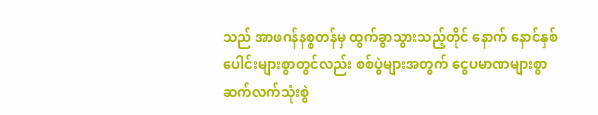သည် အာဖဂန်နစ္စတန်မှ ထွက်ခွာသွားသည့်တိုင် နောက် နောင်နှစ်ပေါင်းများစွာတွင်လည်း စစ်ပွဲများအတွက် ငွေပမာဏများစွာ ဆက်လက်သုံးစွဲ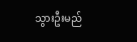သွားဦးမည်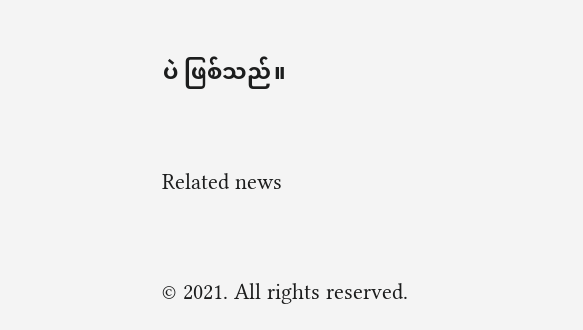ပဲ ဖြစ်သည်။

Related news

© 2021. All rights reserved.